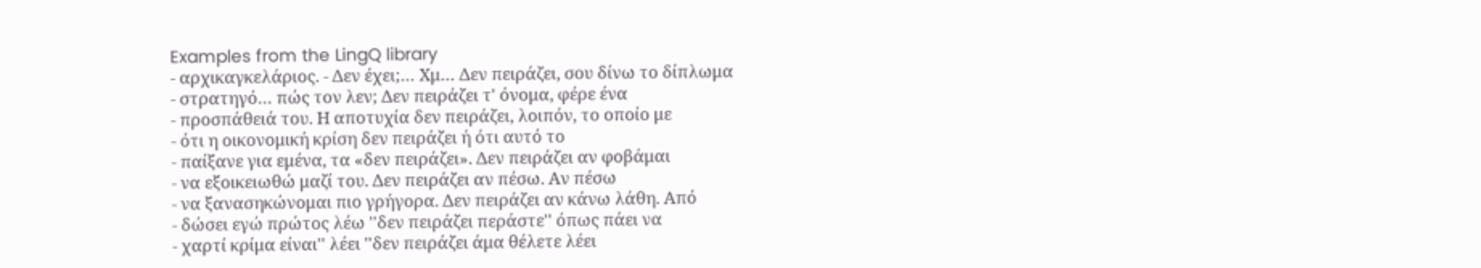Examples from the LingQ library
- αρχικαγκελάριος. - Δεν έχει;… Χμ… Δεν πειράζει, σου δίνω το δίπλωμα
- στρατηγό… πώς τον λεν; Δεν πειράζει τ' όνομα, φέρε ένα
- προσπάθειά του. Η αποτυχία δεν πειράζει, λοιπόν, το οποίο με
- ότι η οικονομική κρίση δεν πειράζει ή ότι αυτό το
- παίξανε για εμένα, τα «δεν πειράζει». Δεν πειράζει αν φοβάμαι
- να εξοικειωθώ μαζί του. Δεν πειράζει αν πέσω. Αν πέσω
- να ξανασηκώνομαι πιο γρήγορα. Δεν πειράζει αν κάνω λάθη. Από
- δώσει εγώ πρώτος λέω ''δεν πειράζει περάστε'' όπως πάει να
- χαρτί κρίμα είναι'' λέει ''δεν πειράζει άμα θέλετε λέει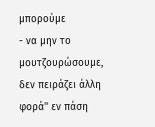μπορούμε
- να μην το μουτζουρώσουμε, δεν πειράζει άλλη φορά'' εν πάση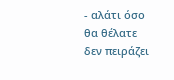- αλάτι όσο θα θέλατε δεν πειράζει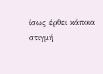ίσως έρθει κάποια στιγμή